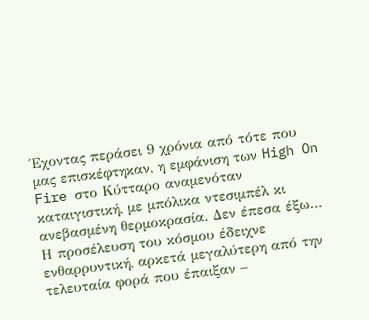Έχοντας περάσει 9 χρόνια από τότε που μας επισκέφτηκαν, η εμφάνιση των High On Fire στο Κύτταρο αναμενόταν καταιγιστική, με μπόλικα ντεσιμπέλ κι ανεβασμένη θερμοκρασία. Δεν έπεσα έξω… Η προσέλευση του κόσμου έδειχνε ενθαρρυντική, αρκετά μεγαλύτερη από την τελευταία φορά που έπαιξαν –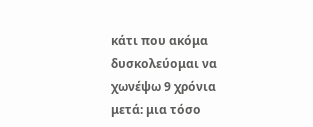κάτι που ακόμα δυσκολεύομαι να χωνέψω 9 χρόνια μετά: μια τόσο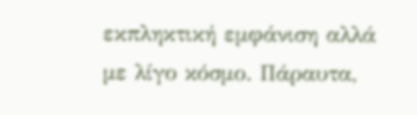εκπληκτική εμφάνιση αλλά με λίγο κόσμο. Πάραυτα,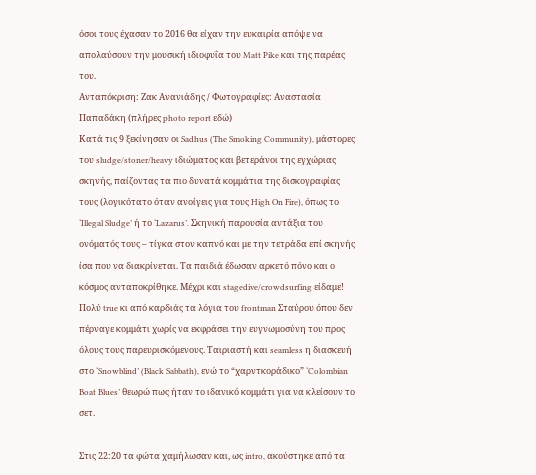όσοι τους έχασαν το 2016 θα είχαν την ευκαιρία απόψε να απολαύσουν την μουσική ιδιοφυΐα του Matt Pike και της παρέας του.
Ανταπόκριση: Ζακ Ανανιάδης / Φωτογραφίες: Αναστασία Παπαδάκη (πλήρες photo report εδώ)
Κατά τις 9 ξεκίνησαν οι Sadhus (The Smoking Community), μάστορες του sludge/stoner/heavy ιδιώματος και βετεράνοι της εγχώριας σκηνής, παίζοντας τα πιο δυνατά κομμάτια της δισκογραφίας τους (λογικότατο όταν ανοίγεις για τους High On Fire), όπως το ‘Illegal Sludge’ ή το ‘Lazarus’. Σκηνική παρουσία αντάξια του ονόματός τους – τίγκα στον καπνό και με την τετράδα επί σκηνής ίσα που να διακρίνεται. Τα παιδιά έδωσαν αρκετό πόνο και ο κόσμος ανταποκρίθηκε. Μέχρι και stagedive/crowdsurfing είδαμε! Πολύ true κι από καρδιάς τα λόγια του frontman Σταύρου όπου δεν πέρναγε κομμάτι χωρίς να εκφράσει την ευγνωμοσύνη του προς όλους τους παρευρισκόμενους. Ταιριαστή και seamless η διασκευή στο ‘Snowblind’ (Black Sabbath), ενώ το “χαρντκοράδικο” ‘Colombian Boat Blues’ θεωρώ πως ήταν το ιδανικό κομμάτι για να κλείσουν το σετ.

Στις 22:20 τα φώτα χαμήλωσαν και, ως intro, ακούστηκε από τα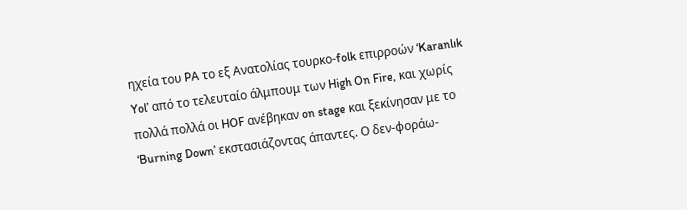ηχεία του PA το εξ Ανατολίας τουρκο-folk επιρροών ‘Karanlık Yol’ από το τελευταίο άλμπουμ των High On Fire, και χωρίς πολλά πολλά οι HOF ανέβηκαν on stage και ξεκίνησαν με το ‘Burning Down’ εκστασιάζοντας άπαντες. Ο δεν-φοράω-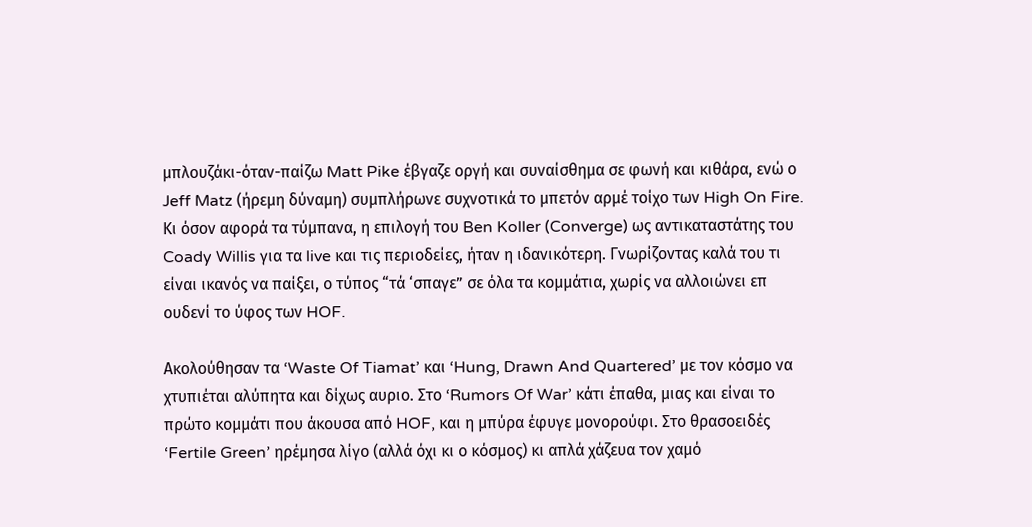μπλουζάκι-όταν-παίζω Matt Pike έβγαζε οργή και συναίσθημα σε φωνή και κιθάρα, ενώ ο Jeff Matz (ήρεμη δύναμη) συμπλήρωνε συχνοτικά το μπετόν αρμέ τοίχο των High On Fire. Κι όσον αφορά τα τύμπανα, η επιλογή του Ben Koller (Converge) ως αντικαταστάτης του Coady Willis για τα live και τις περιοδείες, ήταν η ιδανικότερη. Γνωρίζοντας καλά του τι είναι ικανός να παίξει, ο τύπος “τά ‘σπαγε” σε όλα τα κομμάτια, χωρίς να αλλοιώνει επ ουδενί το ύφος των HOF.

Ακολούθησαν τα ‘Waste Of Tiamat’ και ‘Hung, Drawn And Quartered’ με τον κόσμο να χτυπιέται αλύπητα και δίχως αυριο. Στο ‘Rumors Of War’ κάτι έπαθα, μιας και είναι το πρώτο κομμάτι που άκουσα από HOF, και η μπύρα έφυγε μονορούφι. Στο θρασοειδές ‘Fertile Green’ ηρέμησα λίγο (αλλά όχι κι ο κόσμος) κι απλά χάζευα τον χαμό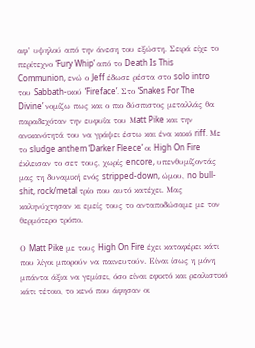αφ’ υψηλού από την άνεση του εξώστη. Σειρά είχε το περίτεχνο ‘Fury Whip’ από το Death Is This Communion, ενώ ο Jeff έδωσε ρέστα στο solo intro του Sabbath-ικού ‘Fireface’. Στο ‘Snakes For The Divine’ νομίζω πως και ο πιο δύσπιστος μεταλλάς θα παραδεχόταν την ευφυΐα του Μatt Pike και την ανικανότητά του να γράψει έστω και ένα κακό riff. Με το sludge anthem ‘Darker Fleece’ οι High On Fire έκλεισαν το σετ τους, χωρίς encore, υπενθυμίζοντάς μας τη δυναμική ενός stripped-down, ώμου, no bull-shit, rock/metal τρίο που αυτό κατέχει. Μας καληνύχτησαν κι εμείς τους το ανταποδώσαμε με τον θερμότερο τρόπο.

Ο Matt Pike με τους High On Fire έχει καταφέρει κάτι που λίγοι μπορούν να παινευτούν. Είναι ίσως η μόνη μπάντα άξια να γεμίσει, όσο είναι εφικτό και ρεαλιστικό κάτι τέτοιο, το κενό που άφησαν οι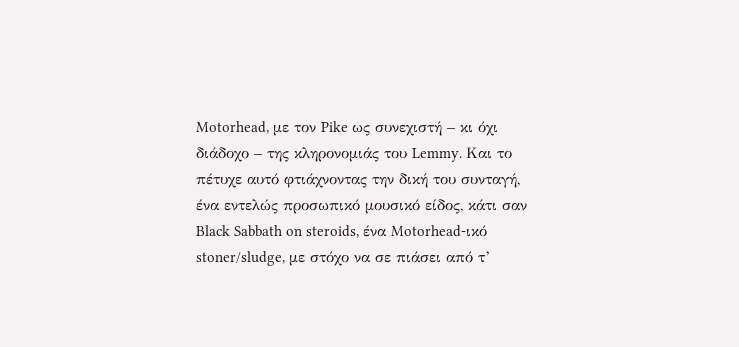Motorhead, με τον Pike ως συνεχιστή – κι όχι διάδοχο – της κληρονομιάς του Lemmy. Και το πέτυχε αυτό φτιάχνοντας την δική του συνταγή, ένα εντελώς προσωπικό μουσικό είδος, κάτι σαν Black Sabbath on steroids, ένα Motorhead-ικό stoner/sludge, με στόχο να σε πιάσει από τ’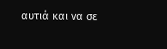αυτιά και να σε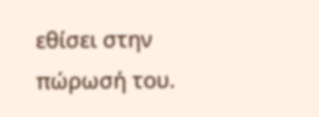εθίσει στην πώρωσή του.